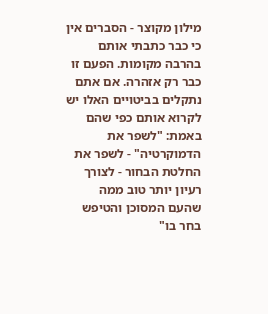מילון מקוצר - הסברים אין כי כבר כתבתי אותם בהרבה מקומות. הפעם זו כבר רק אזהרה. אם אתם נתקלים בביטויים האלו יש לקרוא אותם כפי שהם באמת: "לשפר את הדמוקרטיה" - לשפר את החלטת הבחור - לצורך רעיון יותר טוב ממה שהעם המסוכן והטיפש בחר בו"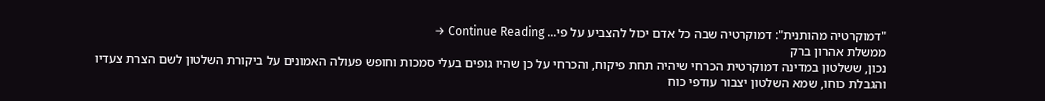"דמוקרטיה מהותנית": דמוקרטיה שבה כל אדם יכול להצביע על פי... Continue Reading →
ממשלת אהרון ברק
נכון, ששלטון במדינה דמוקרטית הכרחי שיהיה תחת פיקוח, והכרחי על כן שהיו גופים בעלי סמכות וחופש פעולה האמונים על ביקורת השלטון לשם הצרת צעדיו והגבלת כוחו, שמא השלטון יצבור עודפי כוח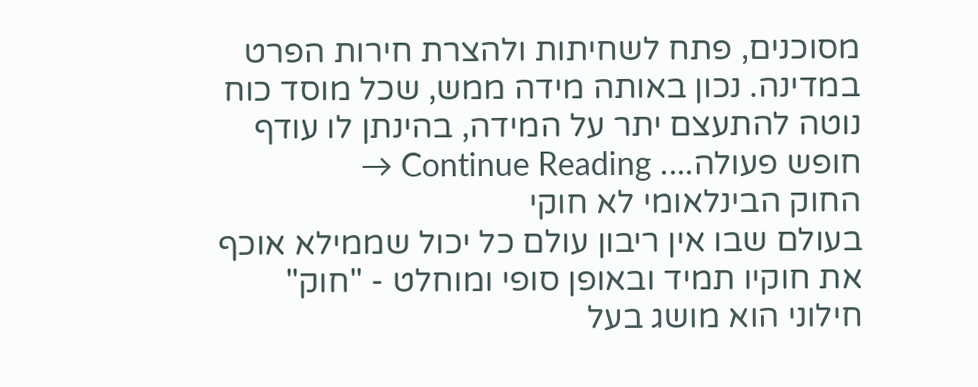מסוכנים, פתח לשחיתות ולהצרת חירות הפרט במדינה. נכון באותה מידה ממש, שכל מוסד כוח נוטה להתעצם יתר על המידה, בהינתן לו עודף חופש פעולה.... Continue Reading →
החוק הבינלאומי לא חוקי
בעולם שבו אין ריבון עולם כל יכול שממילא אוכף את חוקיו תמיד ובאופן סופי ומוחלט - "חוק" חילוני הוא מושג בעל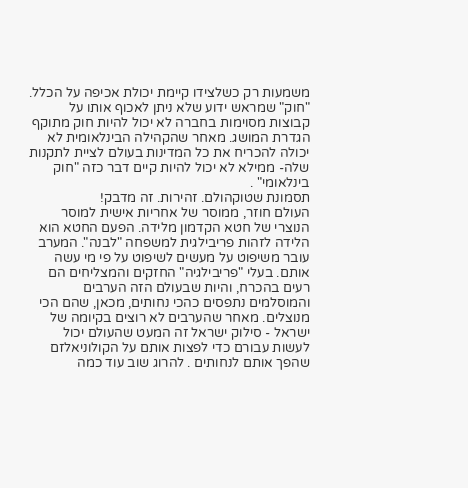משמעות רק כשלצידו קיימת יכולת אכיפה על הכלל. "חוק" שמראש ידוע שלא ניתן לאכוף אותו על קבוצות מסוימות בחברה לא יכול להיות חוק מתוקף הגדרת המושג. מאחר שהקהילה הבינלאומית לא יכולה להכריח את כל המדינות בעולם לציית לתקנות שלה- ממילא לא יכול להיות קיים דבר כזה "חוק בינלאומי" .
תסמונת שטוקהולם. זהירות. זה מדבק!
העולם חוזר, ממוסר של אחריות אישית למוסר הנוצרי של חטא הקדמון מלידה. הפעם החטא הוא הלידה לזהות פריבילגית למשפחה "לבנה". המערב עובר משיפוט על מעשים לשיפוט על פי מי עשה אותם. בעלי "פריבילגיה" החזקים והמצליחים הם רעים בהכרח, והיות שבעולם הזה הערבים והמוסלמים נתפסים כהכי נחותים, מכאן, שהם הכי מנוצלים. מאחר שהערבים לא רוצים בקיומה של ישראל - סילוק ישראל זה המעט שהעולם יכול לעשות עבורם כדי לפצות אותם על הקולוניאלזם שהפך אותם לנחותים . להרוג שוב עוד כמה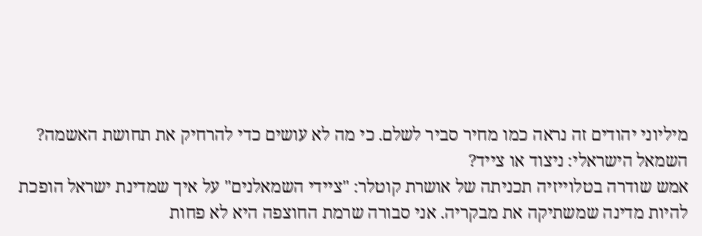מיליוני יהודים זה נראה כמו מחיר סביר לשלם. כי מה לא עושים כדי להרחיק את תחושת האשמה?
השמאל הישראלי: ניצוד או צייד?
אמש שודרה בטלוייזיה תכניתה של אושרת קוטלר: "ציידי השמאלנים" על איך שמדינת ישראל הופכת להיות מדינה שמשתיקה את מבקריה. אני סבורה שרמת החוצפה היא לא פחות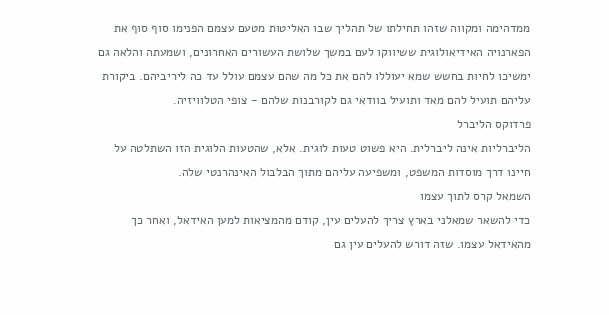ממדהימה ומקווה שזהו תחילתו של תהליך שבו האליטות מטעם עצמם הפנימו סוף סוף את הפארנויה האידיאולוגית ששיווקו לעם במשך שלושת העשורים האחרונים, ושמעתה והלאה גם ימשיכו לחיות בחשש שמא יעוללו להם את כל מה שהם עצמם עולל עד כה ליריביהם. ביקורת עליהם תועיל להם מאד ותועיל בוודאי גם לקורבנות שלהם - צופי הטלוויזיה.
פרדוקס הליברל
הליברליות אינה ליברלית. היא פשוט טעות לוגית. אלא, שהטעות הלוגית הזו השתלטה על חיינו דרך מוסדות המשפט, ומשפיעה עליהם מתוך הבלבול האינהרנטי שלה.
השמאל קרס לתוך עצמו
כדי להשאר שמאלני בארץ צריך להעלים עין, קודם מהמציאות למען האידאל, ואחר כך מהאידאל עצמו. שזה דורש להעלים עין גם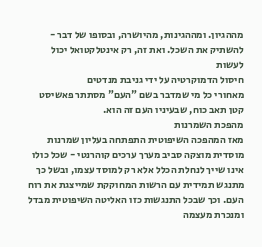מההגיון. ומההגינות, מהיושרה, ובסופו של דבר - להשתיק את השכל. ואת זה, רק אינטלקטואל יכול לעשות
חיסול הדמוקרטיה על ידי גניבת מנדטים
מאחורי כל מי שמדבר בשם "העם" מסתתר פאשיסט קטן תאב כוח, שבעיניו העם זה הוא.
מהפכת השמרנות
מאז המהפכה השיפוטית התפתחה בעליון שמרנות מוסדית מוצקה סביב מערך ערכים קוהרנטי - שכל כולו אינו שייך לנחלת הכלל אלא רק למוסד עצמו, ובשל כך מתנגש תמידית עם הרשות המחוקקת שמייצגת את רוח העם. וכך שבכל התנגשות כזו האליטה השיפוטית מבדל ומנכרת מעצמה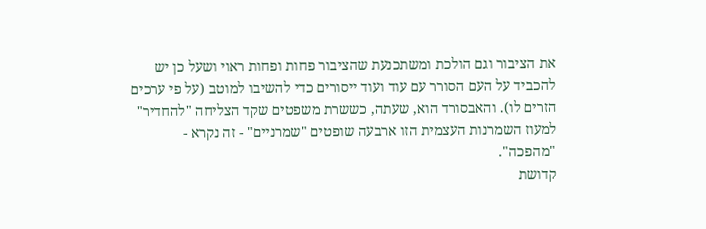את הציבור וגם הולכת ומשתכנעת שהציבור פחות ופחות ראוי ושעל כן יש להכביד על העם הסורר עם עוד ועוד ייסורים כדי להשיבו למוטב (על פי ערכים הזרים לו). והאבסורד הוא, שעתה, כששרת משפטים שקד הצליחה "להחדיר" למעוז השמרנות העצמית הזו ארבעה שופטים "שמרניים" - זה נקרא - "מהפכה".
קדושת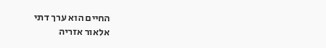החיים הוא ערך דתי
אלאור אזריה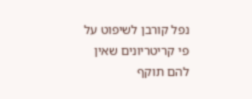נפל קורבן לשיפוט על פי קריטריונים שאין להם תוקף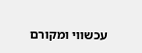עכשווי ומקורם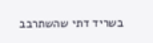בשריד דתי שהשתרבב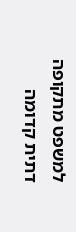למשפט מתקופה דתית קדומה